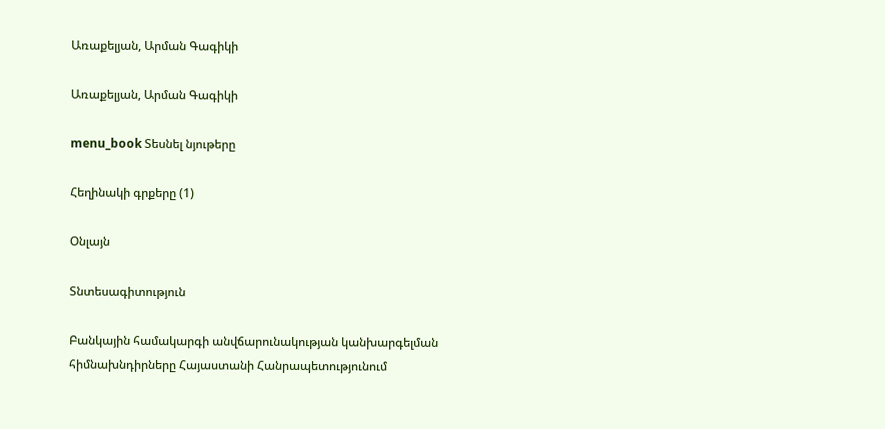Առաքելյան, Արման Գագիկի

Առաքելյան, Արման Գագիկի

menu_book Տեսնել նյութերը

Հեղինակի գրքերը (1)

Օնլայն

Տնտեսագիտություն

Բանկային համակարգի անվճարունակության կանխարգելման հիմնախնդիրները Հայաստանի Հանրապետությունում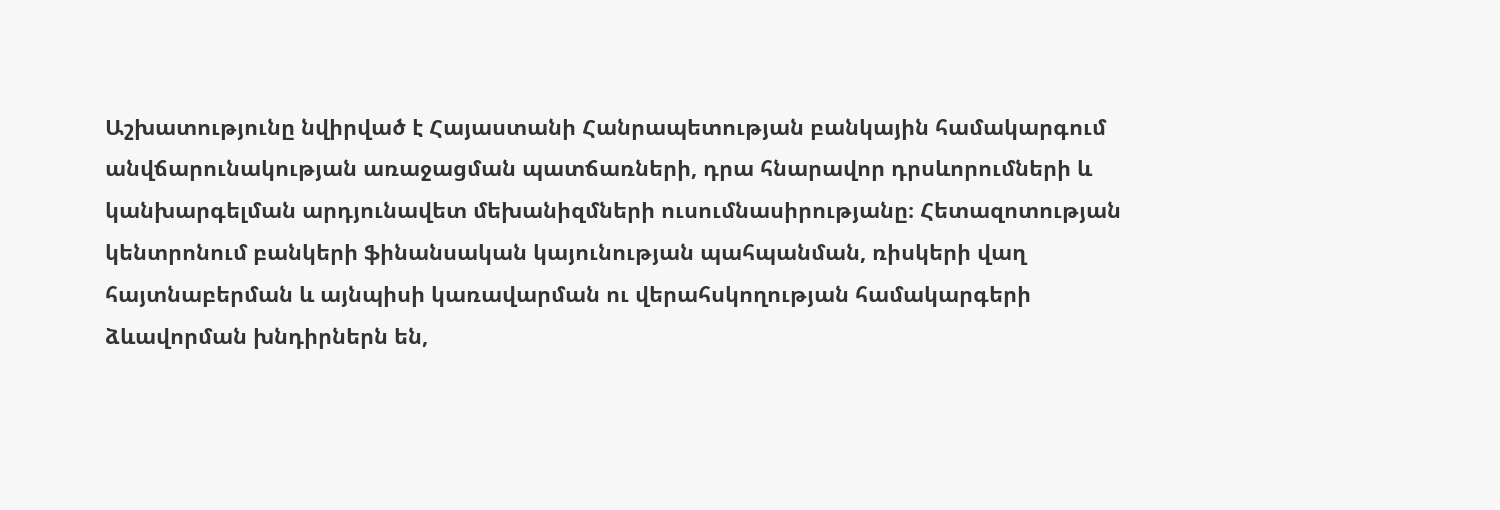Աշխատությունը նվիրված է Հայաստանի Հանրապետության բանկային համակարգում անվճարունակության առաջացման պատճառների, դրա հնարավոր դրսևորումների և կանխարգելման արդյունավետ մեխանիզմների ուսումնասիրությանը։ Հետազոտության կենտրոնում բանկերի ֆինանսական կայունության պահպանման, ռիսկերի վաղ հայտնաբերման և այնպիսի կառավարման ու վերահսկողության համակարգերի ձևավորման խնդիրներն են,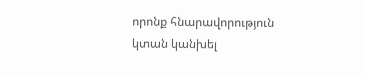որոնք հնարավորություն կտան կանխել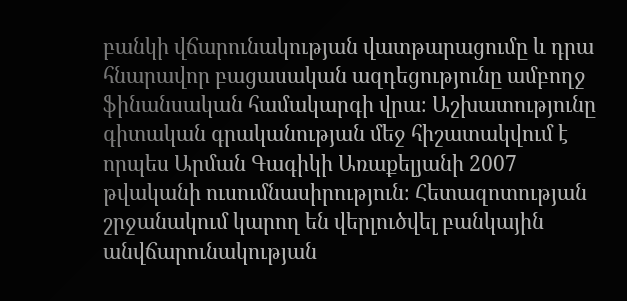բանկի վճարունակության վատթարացումը և դրա հնարավոր բացասական ազդեցությունը ամբողջ ֆինանսական համակարգի վրա։ Աշխատությունը գիտական գրականության մեջ հիշատակվում է որպես Արման Գագիկի Առաքելյանի 2007 թվականի ուսումնասիրություն։ Հետազոտության շրջանակում կարող են վերլուծվել բանկային անվճարունակության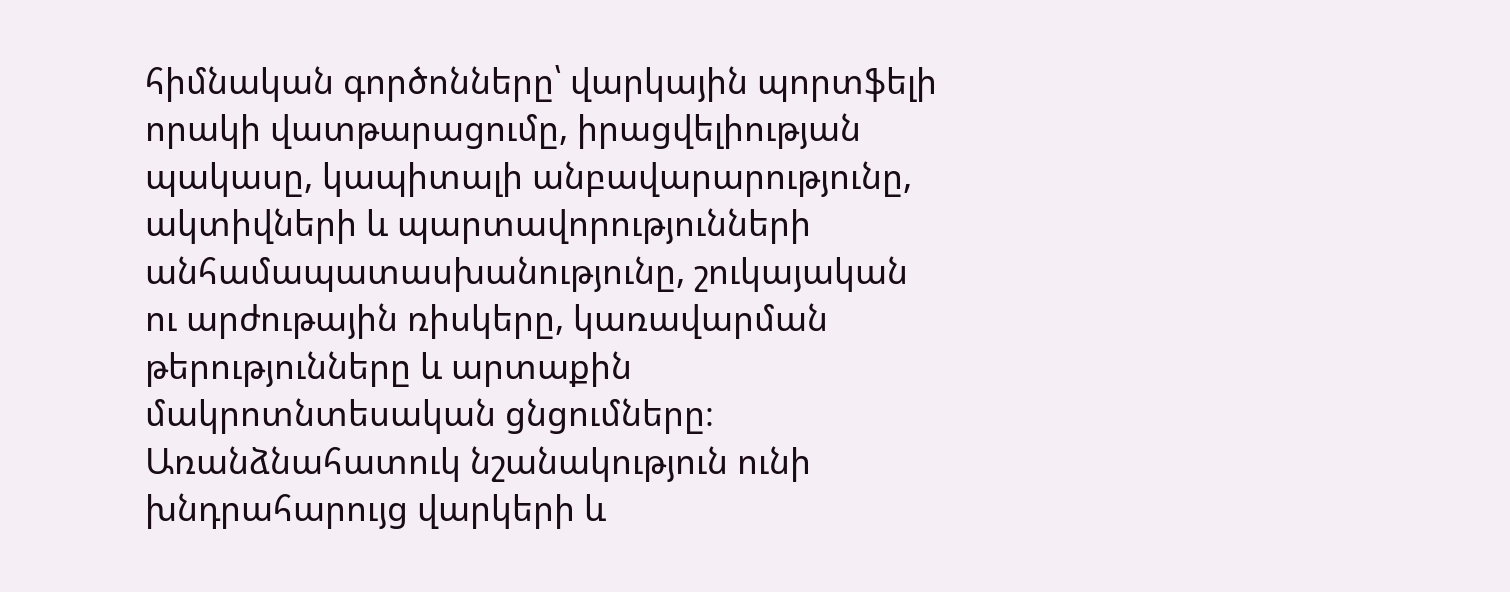հիմնական գործոնները՝ վարկային պորտֆելի որակի վատթարացումը, իրացվելիության պակասը, կապիտալի անբավարարությունը, ակտիվների և պարտավորությունների անհամապատասխանությունը, շուկայական ու արժութային ռիսկերը, կառավարման թերությունները և արտաքին մակրոտնտեսական ցնցումները։ Առանձնահատուկ նշանակություն ունի խնդրահարույց վարկերի և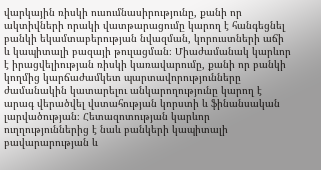վարկային ռիսկի ուսումնասիրությունը, քանի որ ակտիվների որակի վատթարացումը կարող է հանգեցնել բանկի եկամտաբերության նվազման, կորուստների աճի և կապիտալի բազայի թուլացման։ Միաժամանակ կարևոր է իրացվելիության ռիսկի կառավարումը, քանի որ բանկի կողմից կարճաժամկետ պարտավորությունները ժամանակին կատարելու անկարողությունը կարող է արագ վերածվել վստահության կորստի և ֆինանսական լարվածության։ Հետազոտության կարևոր ուղղություններից է նաև բանկերի կապիտալի բավարարության և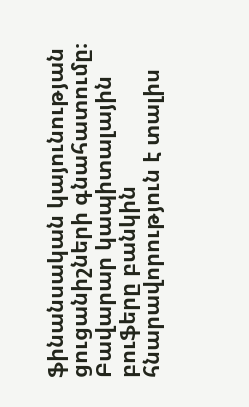ֆինանսական կայունության ցուցանիշների գնահատումը։ Բավարար կապիտալային բուֆերը բանկին հնարավորություն է տալիս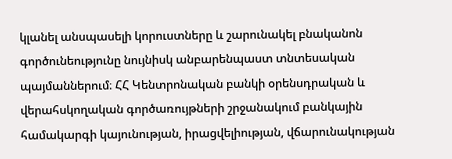կլանել անսպասելի կորուստները և շարունակել բնականոն գործունեությունը նույնիսկ անբարենպաստ տնտեսական պայմաններում։ ՀՀ Կենտրոնական բանկի օրենսդրական և վերահսկողական գործառույթների շրջանակում բանկային համակարգի կայունության, իրացվելիության, վճարունակության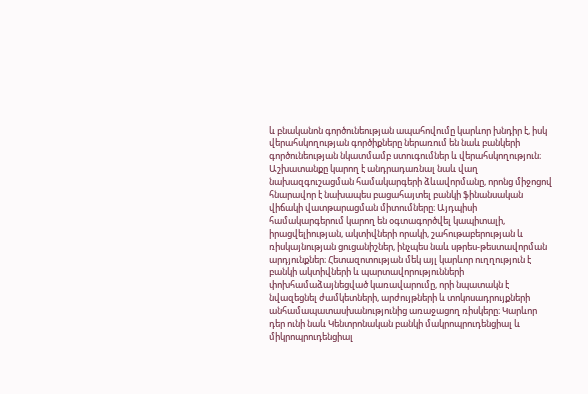և բնականոն գործունեության ապահովումը կարևոր խնդիր է, իսկ վերահսկողության գործիքները ներառում են նաև բանկերի գործունեության նկատմամբ ստուգումներ և վերահսկողություն։ Աշխատանքը կարող է անդրադառնալ նաև վաղ նախազգուշացման համակարգերի ձևավորմանը, որոնց միջոցով հնարավոր է նախապես բացահայտել բանկի ֆինանսական վիճակի վատթարացման միտումները։ Այդպիսի համակարգերում կարող են օգտագործվել կապիտալի, իրացվելիության, ակտիվների որակի, շահութաբերության և ռիսկայնության ցուցանիշներ, ինչպես նաև սթրես-թեստավորման արդյունքներ։ Հետազոտության մեկ այլ կարևոր ուղղություն է բանկի ակտիվների և պարտավորությունների փոխհամաձայնեցված կառավարումը, որի նպատակն է նվազեցնել ժամկետների, արժույթների և տոկոսադրույքների անհամապատասխանությունից առաջացող ռիսկերը։ Կարևոր դեր ունի նաև Կենտրոնական բանկի մակրոպրուդենցիալ և միկրոպրուդենցիալ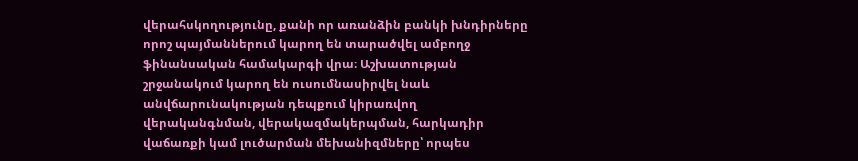վերահսկողությունը, քանի որ առանձին բանկի խնդիրները որոշ պայմաններում կարող են տարածվել ամբողջ ֆինանսական համակարգի վրա։ Աշխատության շրջանակում կարող են ուսումնասիրվել նաև անվճարունակության դեպքում կիրառվող վերականգնման, վերակազմակերպման, հարկադիր վաճառքի կամ լուծարման մեխանիզմները՝ որպես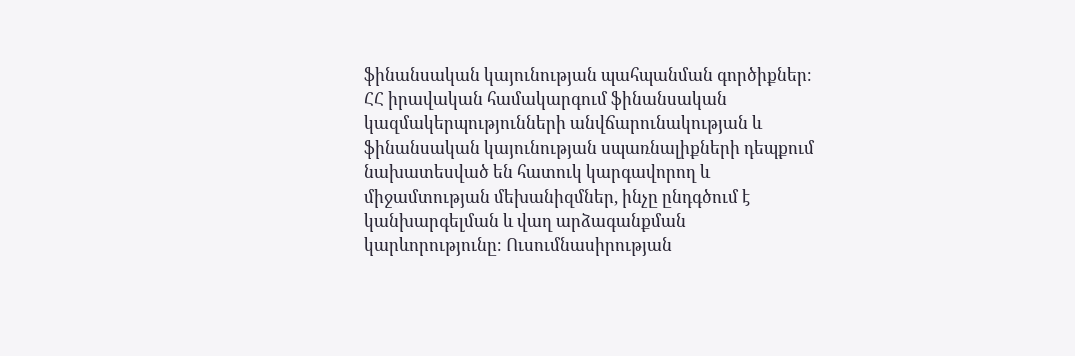ֆինանսական կայունության պահպանման գործիքներ։ ՀՀ իրավական համակարգում ֆինանսական կազմակերպությունների անվճարունակության և ֆինանսական կայունության սպառնալիքների դեպքում նախատեսված են հատուկ կարգավորող և միջամտության մեխանիզմներ, ինչը ընդգծում է կանխարգելման և վաղ արձագանքման կարևորությունը։ Ուսումնասիրության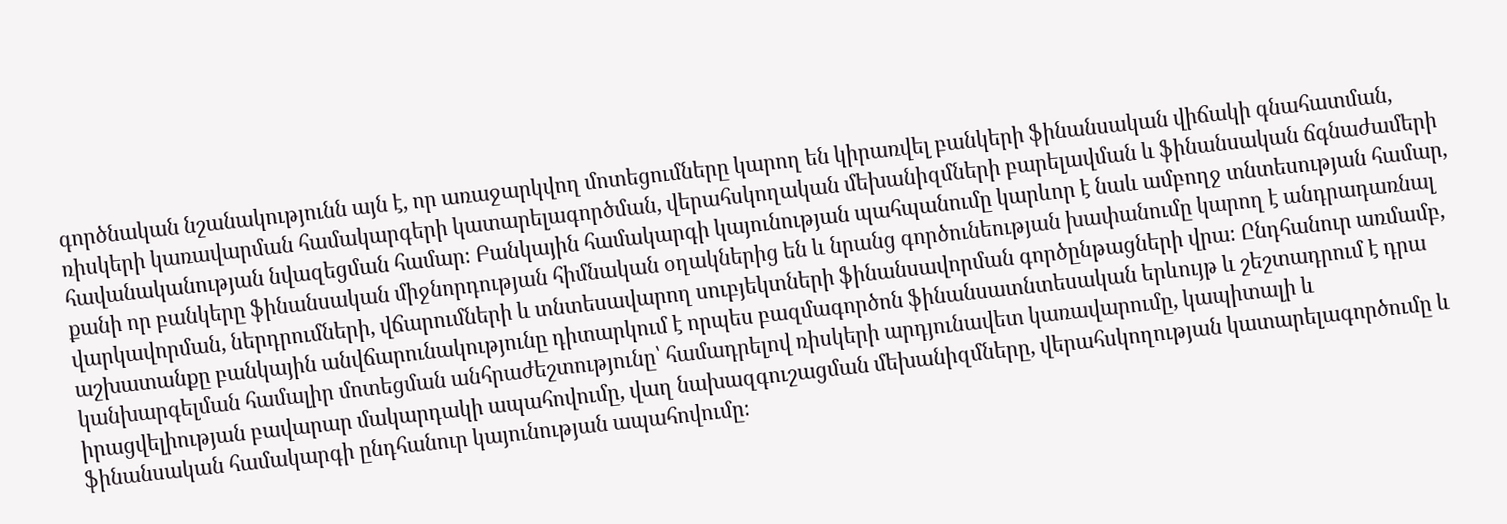գործնական նշանակությունն այն է, որ առաջարկվող մոտեցումները կարող են կիրառվել բանկերի ֆինանսական վիճակի գնահատման, ռիսկերի կառավարման համակարգերի կատարելագործման, վերահսկողական մեխանիզմների բարելավման և ֆինանսական ճգնաժամերի հավանականության նվազեցման համար։ Բանկային համակարգի կայունության պահպանումը կարևոր է նաև ամբողջ տնտեսության համար, քանի որ բանկերը ֆինանսական միջնորդության հիմնական օղակներից են և նրանց գործունեության խափանումը կարող է անդրադառնալ վարկավորման, ներդրումների, վճարումների և տնտեսավարող սուբյեկտների ֆինանսավորման գործընթացների վրա։ Ընդհանուր առմամբ, աշխատանքը բանկային անվճարունակությունը դիտարկում է որպես բազմագործոն ֆինանսատնտեսական երևույթ և շեշտադրում է դրա կանխարգելման համալիր մոտեցման անհրաժեշտությունը՝ համադրելով ռիսկերի արդյունավետ կառավարումը, կապիտալի և իրացվելիության բավարար մակարդակի ապահովումը, վաղ նախազգուշացման մեխանիզմները, վերահսկողության կատարելագործումը և ֆինանսական համակարգի ընդհանուր կայունության ապահովումը։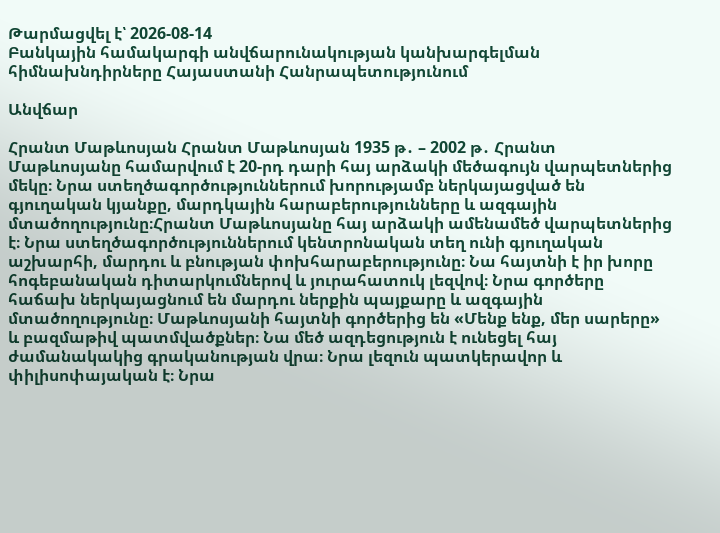Թարմացվել է՝ 2026-08-14
Բանկային համակարգի անվճարունակության կանխարգելման հիմնախնդիրները Հայաստանի Հանրապետությունում

Անվճար

Հրանտ Մաթևոսյան Հրանտ Մաթևոսյան 1935 թ․ – 2002 թ․ Հրանտ Մաթևոսյանը համարվում է 20-րդ դարի հայ արձակի մեծագույն վարպետներից մեկը։ Նրա ստեղծագործություններում խորությամբ ներկայացված են գյուղական կյանքը, մարդկային հարաբերությունները և ազգային մտածողությունը։Հրանտ Մաթևոսյանը հայ արձակի ամենամեծ վարպետներից է։ Նրա ստեղծագործություններում կենտրոնական տեղ ունի գյուղական աշխարհի, մարդու և բնության փոխհարաբերությունը։ Նա հայտնի է իր խորը հոգեբանական դիտարկումներով և յուրահատուկ լեզվով։ Նրա գործերը հաճախ ներկայացնում են մարդու ներքին պայքարը և ազգային մտածողությունը։ Մաթևոսյանի հայտնի գործերից են «Մենք ենք, մեր սարերը» և բազմաթիվ պատմվածքներ։ Նա մեծ ազդեցություն է ունեցել հայ ժամանակակից գրականության վրա։ Նրա լեզուն պատկերավոր և փիլիսոփայական է։ Նրա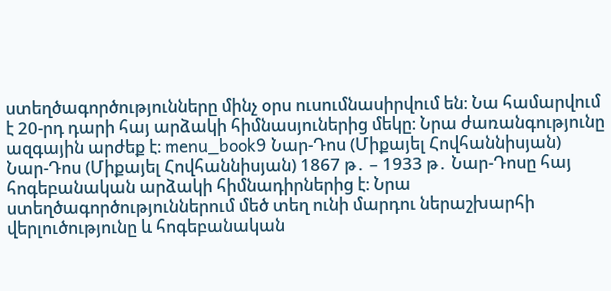ստեղծագործությունները մինչ օրս ուսումնասիրվում են։ Նա համարվում է 20-րդ դարի հայ արձակի հիմնասյուներից մեկը։ Նրա ժառանգությունը ազգային արժեք է։ menu_book9 Նար-Դոս (Միքայել Հովհաննիսյան) Նար-Դոս (Միքայել Հովհաննիսյան) 1867 թ․ – 1933 թ․ Նար-Դոսը հայ հոգեբանական արձակի հիմնադիրներից է։ Նրա ստեղծագործություններում մեծ տեղ ունի մարդու ներաշխարհի վերլուծությունը և հոգեբանական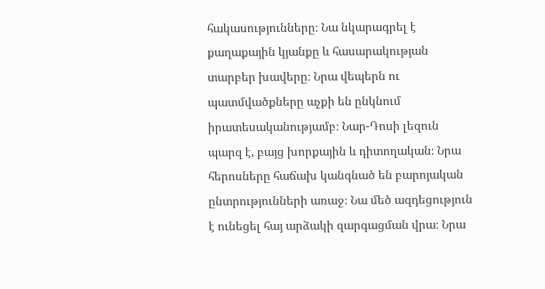հակասությունները։ Նա նկարագրել է քաղաքային կյանքը և հասարակության տարբեր խավերը։ Նրա վեպերն ու պատմվածքները աչքի են ընկնում իրատեսականությամբ։ Նար-Դոսի լեզուն պարզ է, բայց խորքային և դիտողական։ Նրա հերոսները հաճախ կանգնած են բարոյական ընտրությունների առաջ։ Նա մեծ ազդեցություն է ունեցել հայ արձակի զարգացման վրա։ Նրա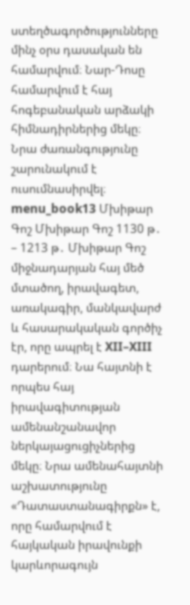ստեղծագործությունները մինչ օրս դասական են համարվում։ Նար-Դոսը համարվում է հայ հոգեբանական արձակի հիմնադիրներից մեկը։ Նրա ժառանգությունը շարունակում է ուսումնասիրվել։ menu_book13 Մխիթար Գոշ Մխիթար Գոշ 1130 թ․ – 1213 թ․ Մխիթար Գոշ միջնադարյան հայ մեծ մտածող, իրավագետ, առակագիր, մանկավարժ և հասարակական գործիչ էր, որը ապրել է XII–XIII դարերում։ Նա հայտնի է որպես հայ իրավագիտության ամենանշանավոր ներկայացուցիչներից մեկը։ Նրա ամենահայտնի աշխատությունը «Դատաստանագիրքն» է, որը համարվում է հայկական իրավունքի կարևորագույն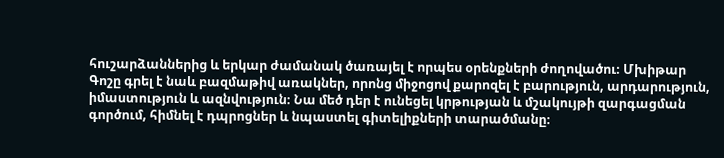հուշարձաններից և երկար ժամանակ ծառայել է որպես օրենքների ժողովածու։ Մխիթար Գոշը գրել է նաև բազմաթիվ առակներ, որոնց միջոցով քարոզել է բարություն, արդարություն, իմաստություն և ազնվություն։ Նա մեծ դեր է ունեցել կրթության և մշակույթի զարգացման գործում, հիմնել է դպրոցներ և նպաստել գիտելիքների տարածմանը։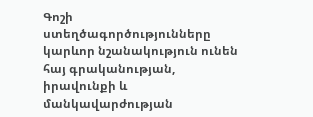Գոշի ստեղծագործությունները կարևոր նշանակություն ունեն հայ գրականության, իրավունքի և մանկավարժության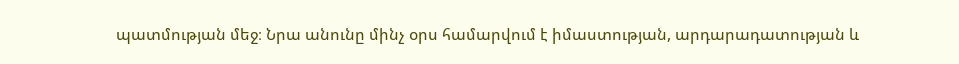պատմության մեջ։ Նրա անունը մինչ օրս համարվում է իմաստության, արդարադատության և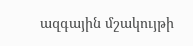ազգային մշակույթի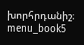խորհրդանիշ։ menu_book5